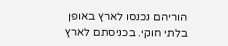הוריהם נכנסו לארץ באופן בלתי חוקי. בכניסתם לארץ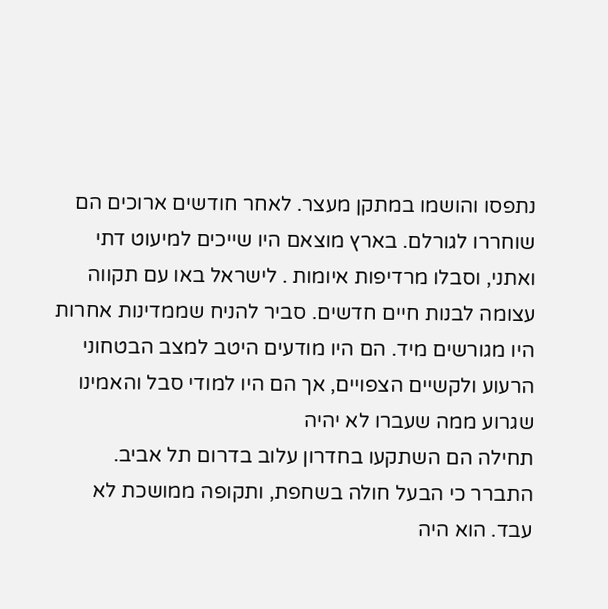נתפסו והושמו במתקן מעצר. לאחר חודשים ארוכים הם שוחררו לגורלם. בארץ מוצאם היו שייכים למיעוט דתי ואתני, וסבלו מרדיפות איומות . לישראל באו עם תקווה עצומה לבנות חיים חדשים. סביר להניח שממדינות אחרות היו מגורשים מיד. הם היו מודעים היטב למצב הבטחוני הרעוע ולקשיים הצפויים, אך הם היו למודי סבל והאמינו שגרוע ממה שעברו לא יהיה
תחילה הם השתקעו בחדרון עלוב בדרום תל אביב. התברר כי הבעל חולה בשחפת, ותקופה ממושכת לא עבד. הוא היה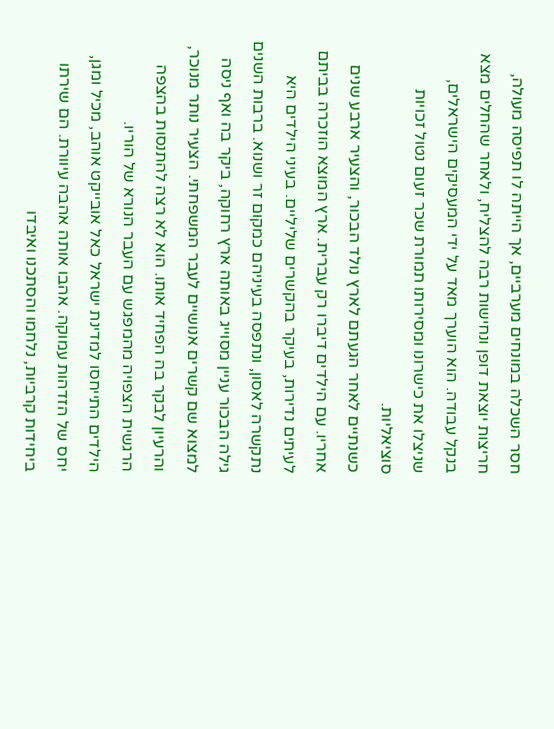חסר השכלה במונחים מערביים, אך הייתה לו תפיסה מעולה, חריצות יוצאת דופן ונחישות רבה להצליח, ולאחר שהחלים מצא בנקל עבודה. הוא הוערך מאד על ידי המעסיקים הישראלים, שניצלו את כישרונו ומסירותו תמורת שכר זעום נטול זכויות סוציאליות.
כשנתיים לאחר הגעתם לארץ נולד הבכור, והצעיר ארבע שנים אחריו. עם הילדים דיברו רק עברית. ארץ המוצא הוזכרה בביתם לעיתים נדירות, בעיקר בהקשרים שליליים. בעיני הילדים היא נתקשרה לאסון, ונתפסה בעיניהם כמקום זר ושנוא. ברבות השנים גילה הבכור עניין מסוייג באותה ארץ רחוקה, ביקר בה ואף ניסה למצוא שם קשרים אנושיים לעבר המשפחתי. הצעיר נותר מנוכר, והרעיון לבקר בה הפחיד אותו. הוא לא רצה להתנסות בהצפה הרגשית הצפויה מהמפגש עם העבר הנורא של הוריו.
הילדים התייחסו למדינת ישראל כאל אובייקט אוהב, מכיל ומגן, יחס של הזדהות עמוקה. אהבו אותה אהבה עיוורת. הם שירתו ביחידות קרביות, נלחמו והסתכנו ואיבדו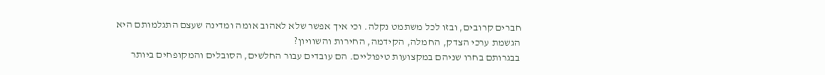חברים קרובים, ובזו לכל משתמט נקלה. וכי איך אפשר שלא לאהוב אומה ומדינה שעצם התגלמותם היא הגשמת ערכי הצדק, החמלה, הקידמה, החירות והשוויון?
בבגרותם בחרו שניהם במקצועות טיפוליים. הם עובדים עבור החלשים, הסובלים והמקופחים ביותר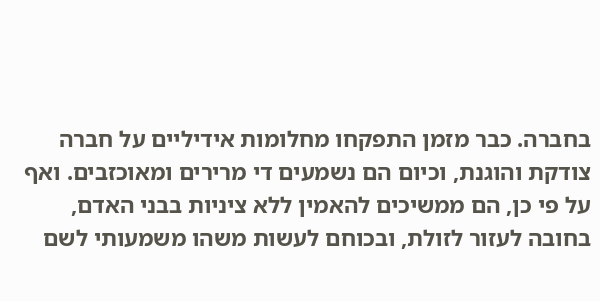בחברה. כבר מזמן התפקחו מחלומות אידיליים על חברה צודקת והוגנת, וכיום הם נשמעים די מרירים ומאוכזבים. ואף על פי כן, הם ממשיכים להאמין ללא ציניות בבני האדם, בחובה לעזור לזולת, ובכוחם לעשות משהו משמעותי לשם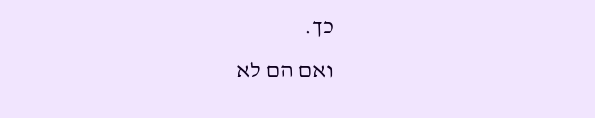כך.
ואם הם לא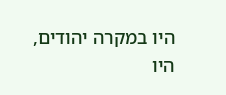היו במקרה יהודים, היו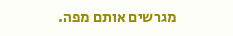מגרשים אותם מפה.